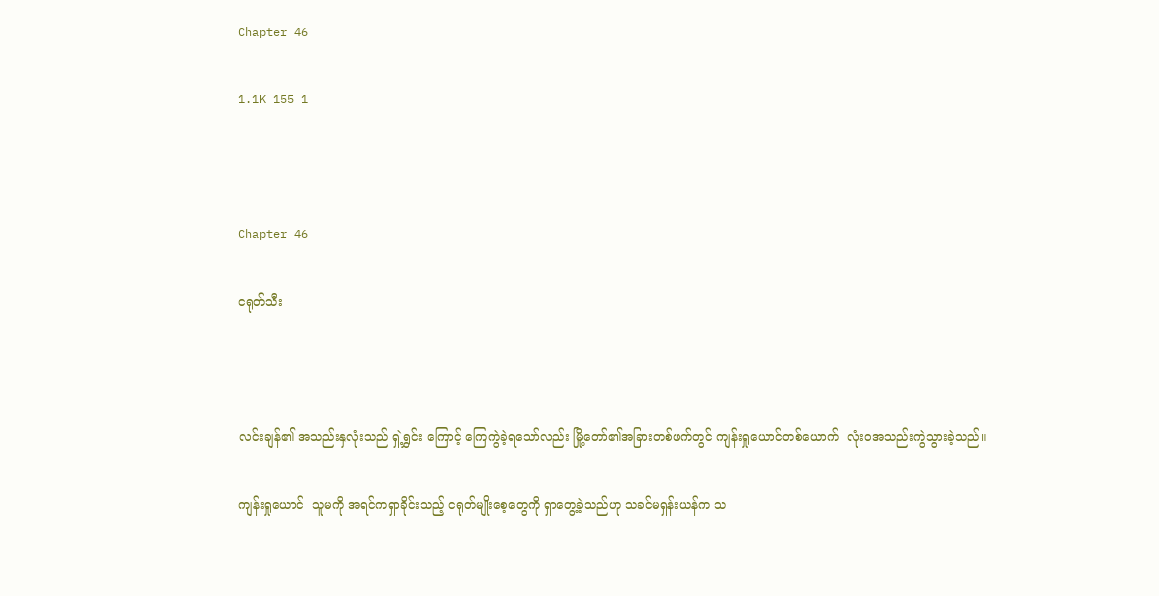Chapter 46

1.1K 155 1



Chapter 46

ငရုတ်သီး



လင်းချန်၏ အသည်းနှလုံးသည် ရှဲ့ရွှင်း ကြောင့် ကြေကွဲခဲ့ရသော်လည်း မြို့တော်၏အခြားတစ်ဖက်တွင် ကျန်းရှုယောင်တစ်ယောက်  လုံးဝအသည်းကွဲသွားခဲ့သည်။

ကျန်းရှုယောင်  သူမကို အရင်ကရှာခိုင်းသည့် ငရုတ်မျိုးစေ့တွေကို ရှာတွေ့ခဲ့သည်ဟု သခင်မရှန်းယန်က သ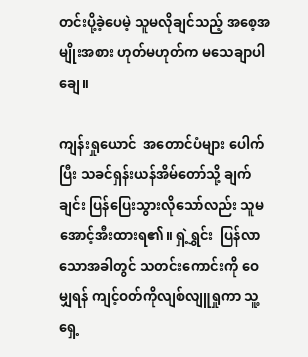တင်းပို့ခဲ့ပေမဲ့ သူမလိုချင်သည့် အစေ့အမျိုးအစား ဟုတ်မဟုတ်က မသေချာပါချေ။

ကျန်းရှုယောင်  အတောင်ပံများ ပေါက်ပြီး သခင်ရှန်းယန်အိမ်တော်သို့ ချက်ချင်း ပြန်ပြေးသွားလိုသော်လည်း သူမအောင့်အီးထားရ၏။ ရှဲ့ရွှင်း  ပြန်လာသောအခါတွင် သတင်းကောင်းကို ဝေမျှရန် ကျင့်ဝတ်ကိုလျစ်လျူရှုကာ သူ့ရှေ့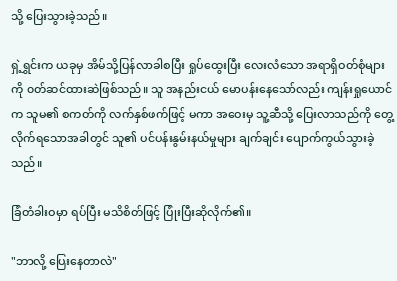သို့ ပြေးသွားခဲ့သည်။

ရှဲ့ရွှင်းက ယခုမှ အိမ်သို့ပြန်လာခါစပြီး ရှုပ်ထွေးပြီး လေးလံသော အရာရှိဝတ်စုံများကို ၀တ်ဆင်ထားဆဲဖြစ်သည်။ သူ အနည်းငယ် မောပန်းနေသော်လည်း ကျန်းရှုယောင်က သူမ၏ စကတ်ကို လက်နှစ်ဖက်ဖြင့် မကာ အဝေးမှ သူ့ဆီသို့ ပြေးလာသည်ကို တွေ့လိုက်ရသောအခါတွင် သူ၏ ပင်ပန်းနွမ်းနယ်မှုများ ချက်ချင်း ပျောက်ကွယ်သွားခဲ့သည်။

ခြံတံခါးဝမှာ ရပ်ပြီး မသိစိတ်ဖြင့် ပြုံးပြီးဆိုလိုက်၏။

"ဘာလို့ ပြေးနေတာလဲ"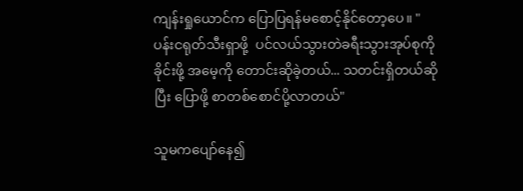ကျန်းရှုယောင်က ပြောပြရန်မစောင့်နိုင်တော့ပေ။ "ပန်းငရုတ်သီးရှာဖို့  ပင်လယ်သွားတဲခရီးသွားအုပ်စုကိုခိုင်းဖို့ အမေ့ကို တောင်းဆိုခဲ့တယ်... သတင်းရှိတယ်ဆိုပြီး ပြောဖို့ စာတစ်စောင်ပို့လာတယ်"

သူမကပျော်နေ၍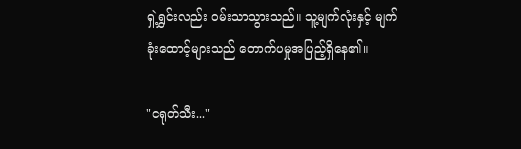ရှဲ့ရွှင်းလည်း ဝမ်းသာသွားသည်။ သူ့မျက်လုံးနှင့် မျက်ခုံးထောင့်များသည် တောက်ပမှုအပြည့်ရှိနေ၏။

"ငရုတ်သီး..."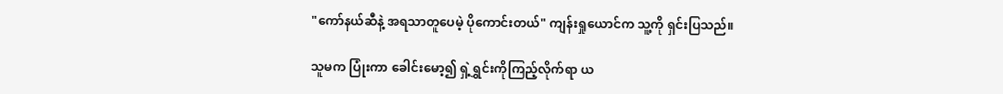"ကော်နယ်ဆီနဲ့ အရသာတူပေမဲ့ ပိုကောင်းတယ်" ကျန်းရှုယောင်က သူ့ကို ရှင်းပြသည်။

သူမက ပြုံးကာ ခေါင်းမော့၍ ရှဲ့ရွှင်းကိုကြည့်လိုက်ရာ ယ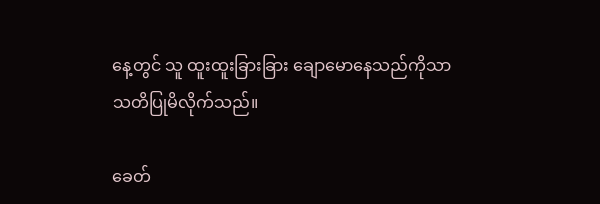နေ့တွင် သူ ထူးထူးခြားခြား ချောမောနေသည်ကိုသာ သတိပြုမိလိုက်သည်။

ခေတ်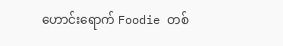ဟောင်းရောက် Foodie တစ်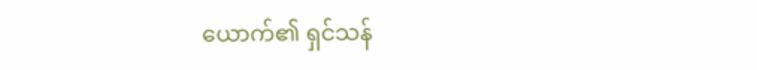ယောက်၏ ရှင်သန်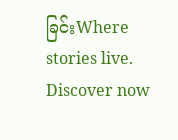ခြင်းWhere stories live. Discover now